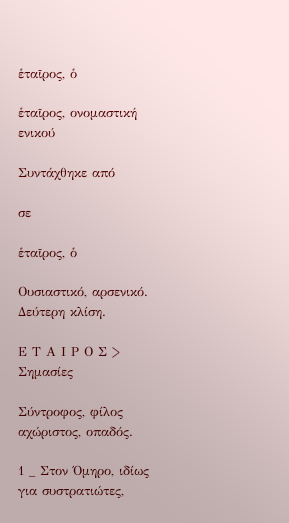ἑταῖρος, ὁ

ἑταῖρος, ονομαστική ενικού

Συντάχθηκε από

σε

ἑταῖρος, ὁ

Ουσιαστικό, αρσενικό. Δεύτερη κλίση.

Ε Τ Α Ι Ρ Ο Σ > Σημασίες

Σύντροφος, φίλος αχώριστος, οπαδός.

1 _ Στον Όμηρο, ιδίως για συστρατιώτες,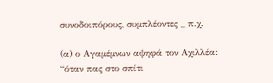συνοδοιπόρους, συμπλέοντες _ π.χ.

(α) ο Αγαμέμνων αψηφά τον Αχιλλέα: “όταν πας στο σπίτι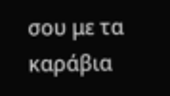σου με τα καράβια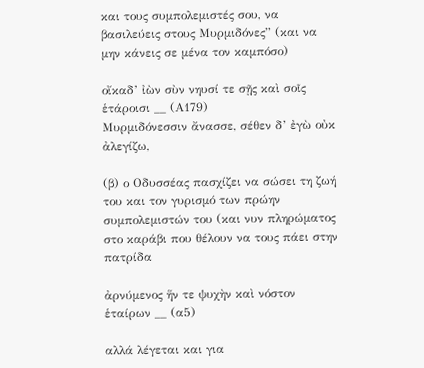και τους συμπολεμιστές σου, να βασιλεύεις στους Μυρμιδόνες” (και να μην κάνεις σε μένα τον καμπόσο)

οἴκαδ’ ἰὼν σὺν νηυσί τε σῇς καὶ σοῖς ἑτάροισι __ (Α179)
Μυρμιδόνεσσιν ἄνασσε, σέθεν δ’ ἐγὼ οὐκ ἀλεγίζω,

(β) ο Οδυσσέας πασχίζει να σώσει τη ζωή του και τον γυρισμό των πρώην συμπολεμιστών του (και νυν πληρώματος στο καράβι που θέλουν να τους πάει στην πατρίδα

ἀρνύμενος ἥν τε ψυχὴν καὶ νόστον ἑταίρων __ (α5)

αλλά λέγεται και για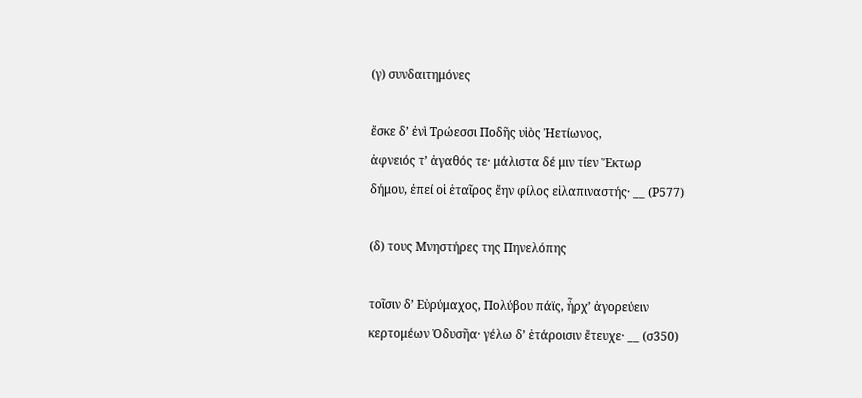(γ) συνδαιτημόνες

ἔσκε δ’ ἐνὶ Τρώεσσι Ποδῆς υἱὸς Ἠετίωνος,
ἀφνειός τ’ ἀγαθός τε· μάλιστα δέ μιν τίεν Ἕκτωρ
δήμου, ἐπεί οἱ ἑταῖρος ἔην φίλος εἰλαπιναστής· __ (Ρ577)

(δ) τους Μνηστήρες της Πηνελόπης

τοῖσιν δ’ Εὐρύμαχος, Πολύβου πάϊς, ἦρχ’ ἀγορεύειν
κερτομέων Ὀδυσῆα· γέλω δ’ ἑτάροισιν ἔτευχε· __ (σ350)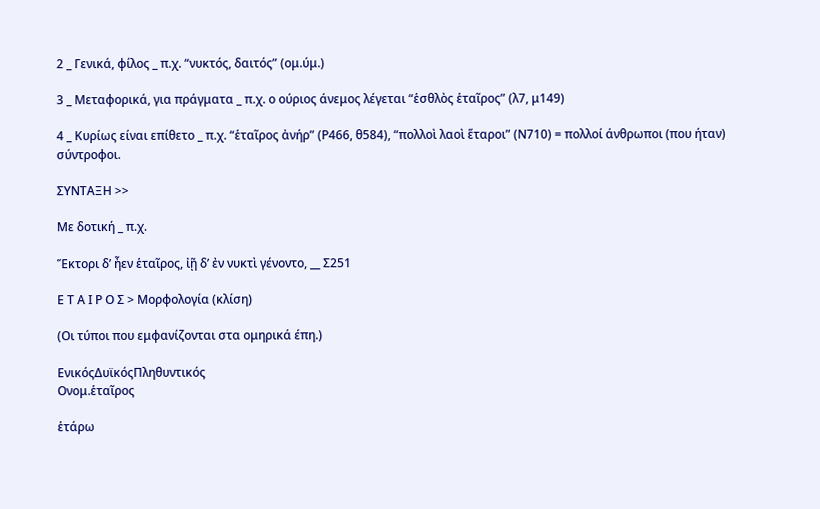2 _ Γενικά, φίλος _ π.χ. “νυκτός, δαιτός” (ομ.ύμ.)

3 _ Μεταφορικά, για πράγματα _ π.χ. ο ούριος άνεμος λέγεται “ἑσθλὸς ἑταῖρος” (λ7, μ149)

4 _ Κυρίως είναι επίθετο _ π.χ. “ἑταῖρος ἀνήρ” (Ρ466, θ584), “πολλοὶ λαοὶ ἕταροι” (Ν710) = πολλοί άνθρωποι (που ήταν) σύντροφοι.

ΣΥΝΤΑΞΗ >>

Με δοτική _ π.χ.

Ἕκτορι δ’ ἦεν ἑταῖρος, ἰῇ δ’ ἐν νυκτὶ γένοντο, __ Σ251

Ε Τ Α Ι Ρ Ο Σ > Μορφολογία (κλίση)

(Οι τύποι που εμφανίζονται στα ομηρικά έπη.)

ΕνικόςΔυϊκόςΠληθυντικός
Ονομ.ἑταῖρος

ἑτάρω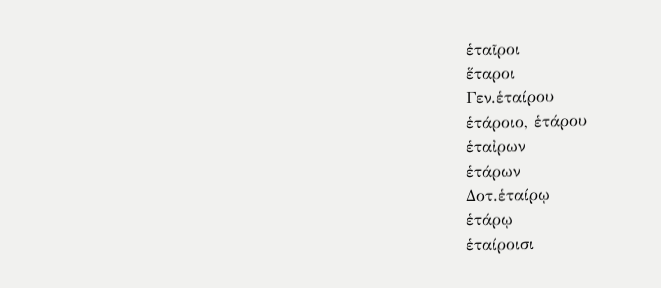ἑταῖροι
ἕταροι
Γεν.ἑταίρου
ἑτάροιο, ἑτάρου
ἑταἰρων
ἑτάρων
Δοτ.ἑταίρῳ
ἑτάρῳ
ἑταίροισι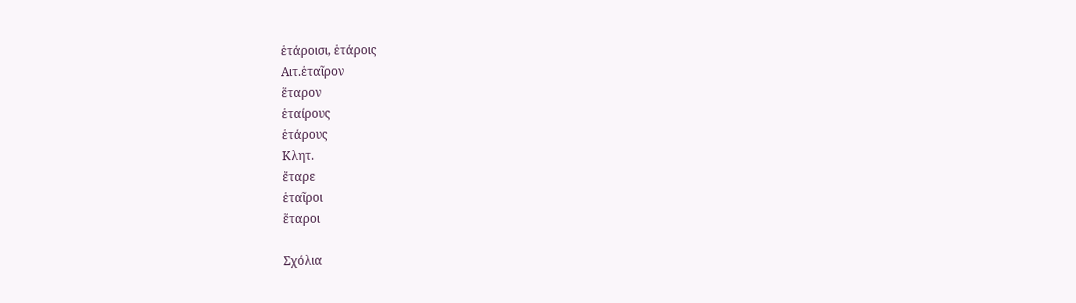ἑτάροισι, ἑτάροις
Αιτ.ἑταῖρον
ἕταρον
ἑταίρους
ἑτάρους
Κλητ.
ἔταρε
ἑταῖροι
ἕταροι

Σχόλια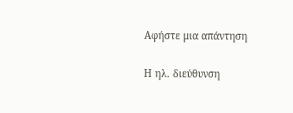Αφήστε μια απάντηση

Η ηλ. διεύθυνση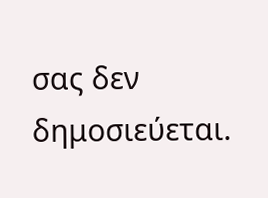σας δεν δημοσιεύεται.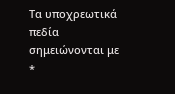Τα υποχρεωτικά πεδία σημειώνονται με *